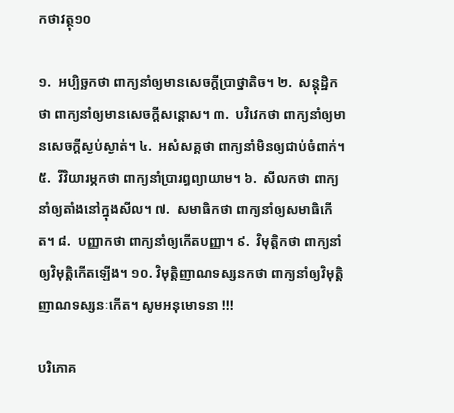កថាវត្ថុ១០

១.  អប្បិច្ឆកថា ពាក្យនាំឲ្យមានសេចក្តីប្រាថ្នាតិច។ ២.  សន្តុដ្ឋិកថា ពាក្យនាំឲ្យមានសេចក្តីសន្តោស។ ៣.  បវិវេកថា ពាក្យនាំឲ្យមានសេចក្តីស្ងប់ស្ងាត់។ ៤.  អសំសគ្គថា ពាក្យនាំមិនឲ្យជាប់ចំពាក់។ ៥.  វីវិយារម្ភកថា ពាក្យនាំប្រារព្ធព្យាយាម។ ៦.  សីលកថា ពាក្យនាំឲ្យតាំងនៅក្នុងសីល។ ៧.  សមាធិកថា ពាក្យនាំឲ្យសមាធិកើត។ ៨.  បញ្ញាកថា ពាក្យនាំឲ្យកើតបញ្ញា។ ៩.  វិមុត្តិកថា ពាក្យនាំឲ្យវិមុត្តិកើតឡើង។ ១០. វិមុត្តិញាណទស្សនកថា ពាក្យនាំឲ្យវិមុត្តិញាណទស្សនៈកើត។ សូមអនុមោទនា !!!

បរិភោគ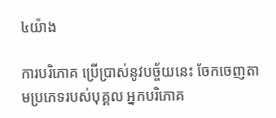៤យ៉ាង

ការបរិភោគ ប្រើប្រាស់នូវបច្ច័យនេះ ចែកចេញតាមប្រភេទរបស់បុគ្គល អ្នកបរិភោគ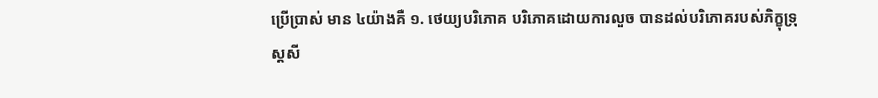ប្រើប្រាស់ មាន ៤យ៉ាងគឺ ១. ថេយ្យបរិភោគ បរិភោគដោយការលួច បានដល់បរិភោគរបស់ភិក្ខុទ្រុស្តសី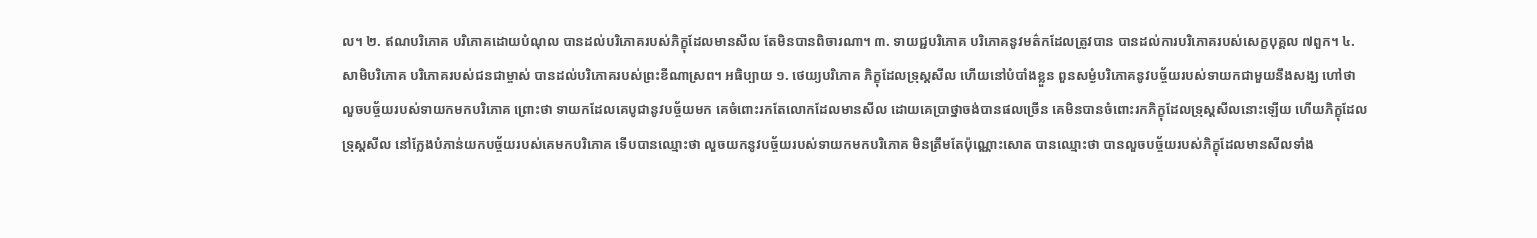ល។ ២. ឥណបរិភោគ បរិភោគដោយបំណុល បានដល់បរិភោគរបស់ភិក្ខុដែលមានសីល តែមិនបានពិចារណា។ ៣. ទាយជ្ជបរិភោគ បរិភោគនូវមត៌កដែលត្រូវបាន បានដល់ការបរិភោគរបស់សេក្ខបុគ្គល ៧ពួក។ ៤. សាមិបរិភោគ បរិភោគរបស់ជនជាម្ចាស់ បានដល់បរិភោគរបស់ព្រះខីណាស្រព។ អធិប្បាយ ១. ថេយ្យបរិភោគ ភិក្ខុដែលទ្រុស្តសីល ហើយនៅបំបាំងខ្លួន ពួនសម្ងំបរិភោគនូវបច្ច័យរបស់ទាយកជាមួយនឹងសង្ឃ ហៅថា លួចបច្ច័យរបស់ទាយកមកបរិភោគ ព្រោះថា ទាយកដែលគេបូជានូវបច្ច័យមក គេចំពោះរកតែលោកដែលមានសីល ដោយគេប្រាថ្នាចង់បានផលច្រើន គេមិនបានចំពោះរកភិក្ខុដែលទ្រុស្តសីលនោះឡើយ ហើយភិក្ខុដែលទ្រុស្តសីល នៅក្លែងបំភាន់យកបច្ច័យរបស់គេមកបរិភោគ ទើបបានឈ្មោះថា លួចយកនូវបច្ច័យរបស់ទាយកមកបរិភោគ មិនត្រឹមតែប៉ុណ្ណោះសោត បានឈ្មោះថា បានលួចបច្ច័យរបស់ភិក្ខុដែលមានសីលទាំង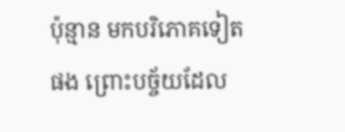ប៉ុន្មាន មកបរិភោគទៀតផង ព្រោះបច្ច័យដែល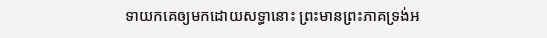ទាយកគេឲ្យមកដោយសទ្ធានោះ ព្រះមានព្រះភាគទ្រង់អ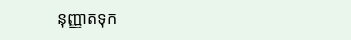នុញ្ញាតទុក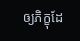ឲ្យភិក្ខុដែ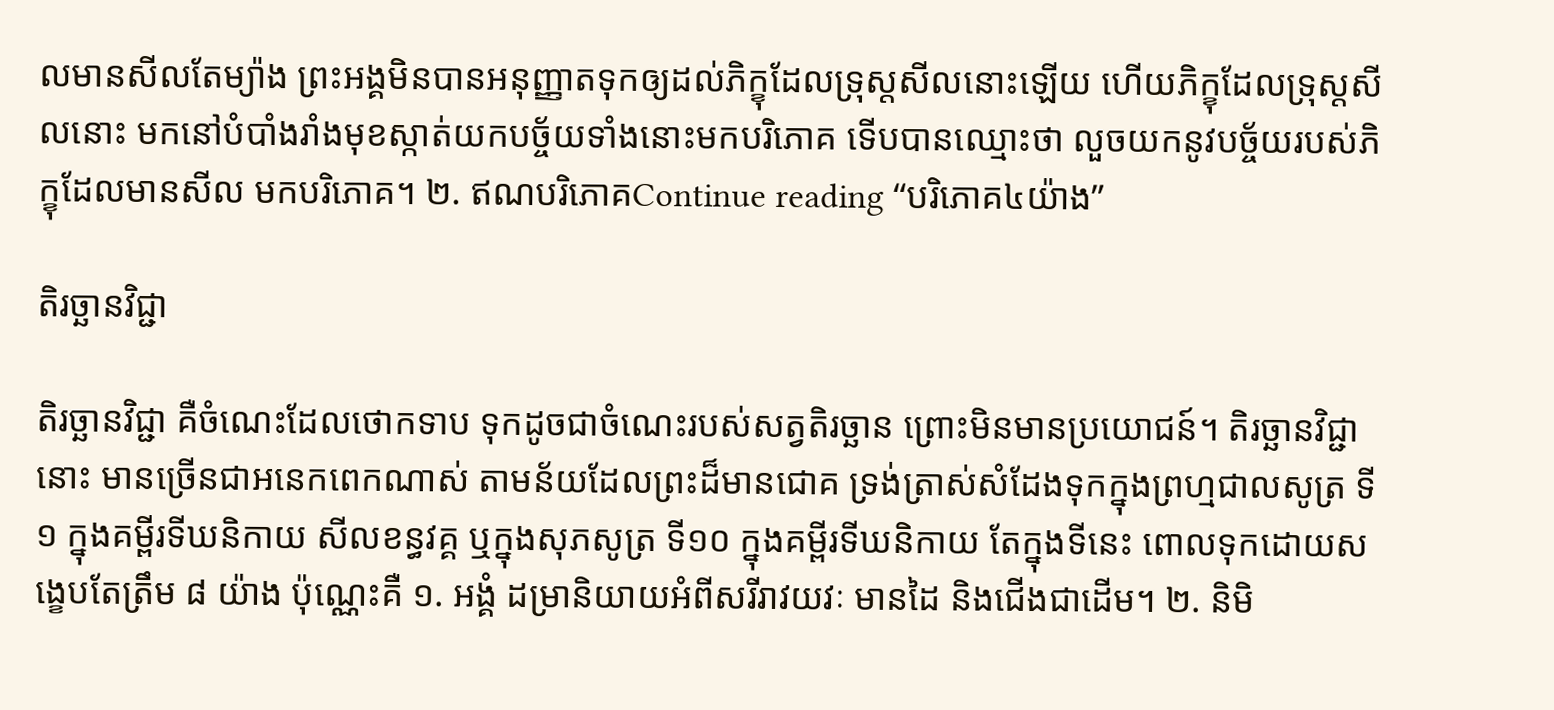លមានសីលតែម្យ៉ាង ព្រះអង្គមិនបានអនុញ្ញាតទុកឲ្យដល់ភិក្ខុដែលទ្រុស្តសីលនោះឡើយ ហើយភិក្ខុដែលទ្រុស្តសីលនោះ មកនៅបំបាំងរាំងមុខស្កាត់យកបច្ច័យទាំងនោះមកបរិភោគ ទើបបានឈ្មោះថា លួចយកនូវបច្ច័យរបស់ភិក្ខុដែលមានសីល មកបរិភោគ។ ២. ឥណបរិភោគContinue reading “បរិភោគ៤យ៉ាង”

តិរច្ឆានវិជ្ជា

តិរច្ឆានវិជ្ជា គឺចំណេះដែលថោកទាប ទុកដូចជាចំណេះរបស់សត្វតិរច្ឆាន ព្រោះមិនមានប្រយោជន៍។ តិរច្ឆានវិជ្ជានោះ មានច្រើនជាអនេកពេកណាស់ តាមន័យដែលព្រះដ៏មានជោគ ទ្រង់ត្រាស់សំដែងទុកក្នុងព្រហ្មជាលសូត្រ ទី១ ក្នុងគម្ពីរទីឃនិកាយ សីលខន្ធវគ្គ ឬក្នុងសុភសូត្រ ទី១០ ក្នុងគម្ពីរទីឃនិកាយ តែក្នុងទីនេះ ពោលទុកដោយសង្ខេបតែត្រឹម ៨ យ៉ាង ប៉ុណ្ណេះគឺ ១. អង្គំ ដម្រានិយាយអំពីសរីរាវយវៈ មានដៃ និងជើងជាដើម។ ២. និមិ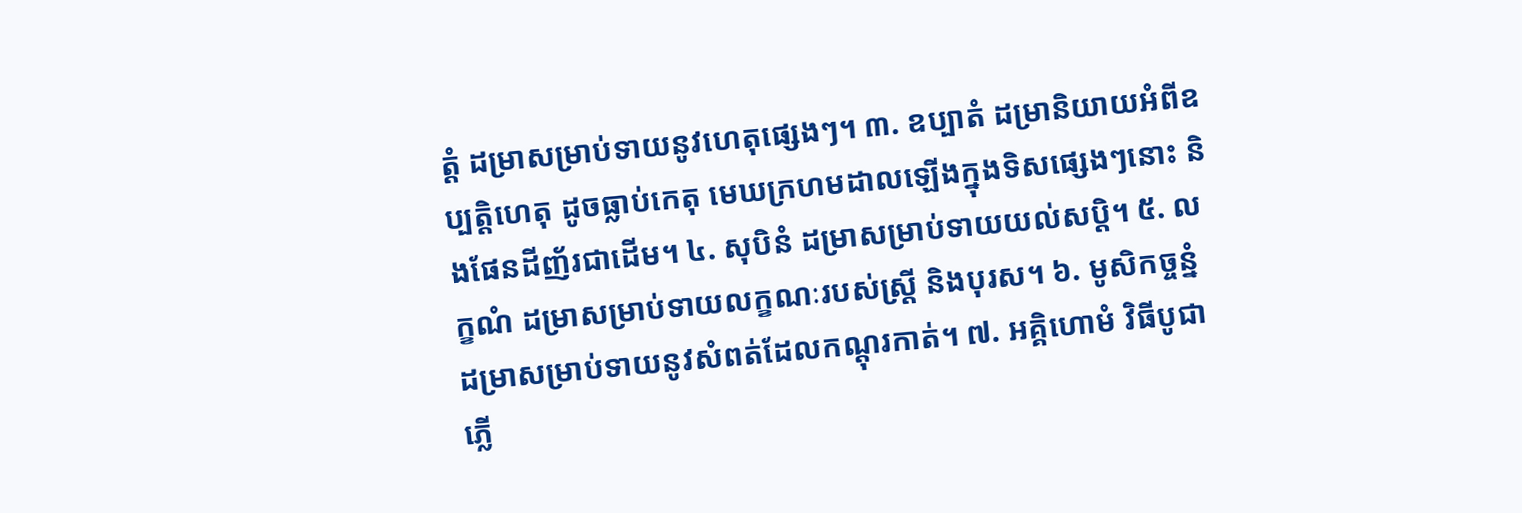ត្តំ ដម្រាសម្រាប់ទាយនូវហេតុផ្សេងៗ។ ៣. ឧប្បាតំ ដម្រានិយាយអំពីឧប្បត្តិហេតុ ដូចធ្លាប់កេតុ មេឃក្រហមដាលឡើងក្នុងទិសផ្សេងៗនោះ និងផែនដីញ័រជាដើម។ ៤. សុបិនំ ដម្រាសម្រាប់ទាយយល់សប្តិ។ ៥. លក្ខណំ ដម្រាសម្រាប់ទាយលក្ខណៈរបស់ស្ត្រី និងបុរស។ ៦. មូសិកច្ចន្នំ ដម្រាសម្រាប់ទាយនូវសំពត់ដែលកណ្តុរកាត់។ ៧. អគ្គិហោមំ វិធីបូជាភ្លើ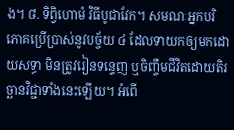ង។ ៨. ទិព្វិហោមំ វិធីបូជាវែក។ សមណៈអ្នកបរិភោគប្រើប្រាស់នូវបច្ច័យ ៤ ដែលទាយកឲ្យមកដោយសទ្ធា មិនត្រូវរៀនទន្ទេញ ឬចិញ្ចឹមជីវិតដោយតិរច្ឆានវិជ្ជាទាំងនេះឡើយ។ អំពើ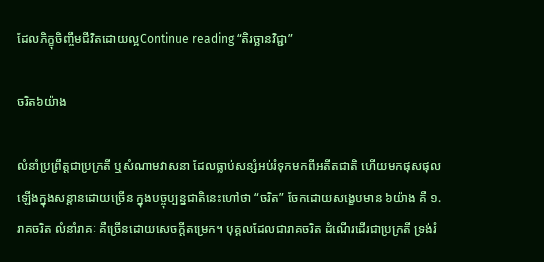ដែលភិក្ខុចិញ្ចឹមជីវិតដោយល្អContinue reading “តិរច្ឆានវិជ្ជា”

ចរិត៦យ៉ាង

លំនាំប្រព្រឹត្តជាប្រក្រតី ឬសំណាមវាសនា ដែលធ្លាប់សន្សំអប់រំទុកមកពីអតីតជាតិ ហើយមកផុសផុលឡើងក្នុងសន្តានដោយច្រើន ក្នុងបច្ចុប្បន្នជាតិនេះហៅថា “ចរិត” ចែកដោយសង្ខេបមាន ៦យ៉ាង គឺ ១. រាគចរិត លំនាំរាគៈ គឺច្រើនដោយសេចក្តីតម្រេក។ បុគ្គលដែលជារាគចរិត ដំណើរដើរជាប្រក្រតី ទ្រង់រំ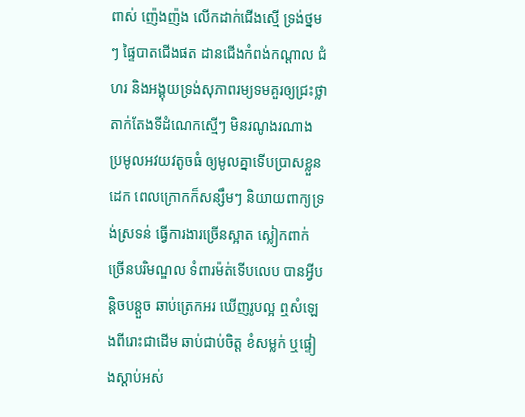ពាស់ ញ៉េងញ៉ង លើកដាក់ជើងស្មើ ទ្រង់ថ្នមៗ ផ្ទៃបាតជើងផត ដានជើងកំពង់កណ្តាល ជំហរ និងអង្គុយទ្រង់សុភាពរម្យទមគួរឲ្យជ្រះថ្លា តាក់តែងទីដំណេកស្មើៗ មិនរណូងរណាង ប្រមូលអវយវតូចធំ ឲ្យមូលគ្នាទើបប្រាសខ្លួនដេក ពេលក្រោកក៏សន្សឹមៗ និយាយពាក្យទ្រង់ស្រទន់ ធ្វើការងារច្រើនស្អាត ស្លៀកពាក់ច្រើនបរិមណ្ឌល ទំពារម៉ត់ទើបលេប បានអ្វីបន្តិចបន្តួច ឆាប់ត្រេកអរ ឃើញរូបល្អ ឮសំឡេងពីរោះជាដើម ឆាប់ជាប់ចិត្ត ខំសម្លក់ ឬផ្ទៀងស្តាប់អស់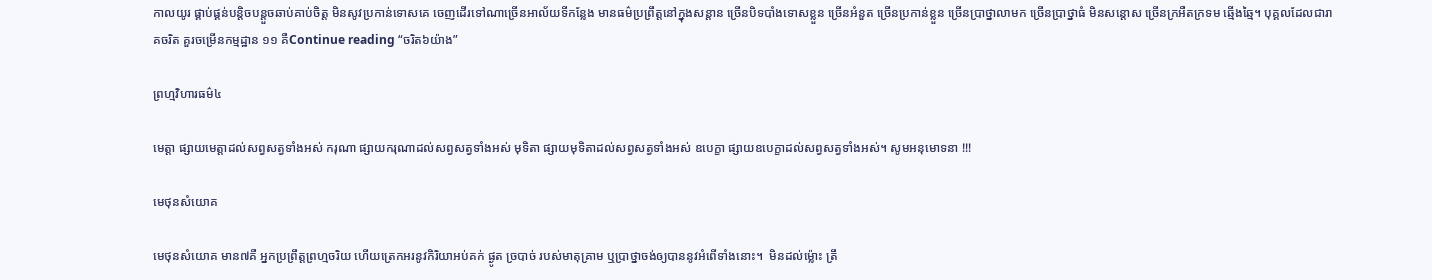កាលយូរ ផ្គាប់ផ្គន់បន្តិចបន្តួចឆាប់គាប់ចិត្ត មិនសូវប្រកាន់ទោសគេ ចេញដើរទៅណាច្រើនអាល័យទីកន្លែង មានធម៌ប្រព្រឹត្តនៅក្នុងសន្តាន ច្រើនបិទបាំងទោសខ្លួន ច្រើនអំនួត ច្រើនប្រកាន់ខ្លួន ច្រើនប្រាថ្នាលាមក ច្រើនប្រាថ្នាធំ មិនសន្តោស ច្រើនក្រអឺតក្រទម ឆ្មើងឆ្មៃ។ បុគ្គលដែលជារាគចរិត គួរចម្រើនកម្មដ្ឋាន ១១ គឺContinue reading “ចរិត៦យ៉ាង”

ព្រហ្មវិហារធម៌៤

មេត្តា ផ្សាយមេត្តាដល់សព្វសត្វទាំងអស់ ករុណា ផ្សាយករុណាដល់សព្វសត្វទាំងអស់ មុទិតា ផ្សាយមុទិតាដល់សព្វសត្វទាំងអស់ ឧបេក្ខា ផ្សាយឧបេក្ខាដល់សព្វសត្វទាំងអស់។ សូមអនុមោទនា !!!

មេថុនសំយោគ

មេថុនសំយោគ មាន៧គឺ អ្នកប្រព្រឹត្តព្រហ្មចរិយ ហើយត្រេកអរនូវកិរិយាអប់គក់ ផ្ងូត ច្របាច់ របស់មាតុគ្រាម ឬប្រាថ្នាចង់ឲ្យបាននូវអំពើទាំងនោះ។  មិនដល់ម្ល៉ោះ ត្រឹ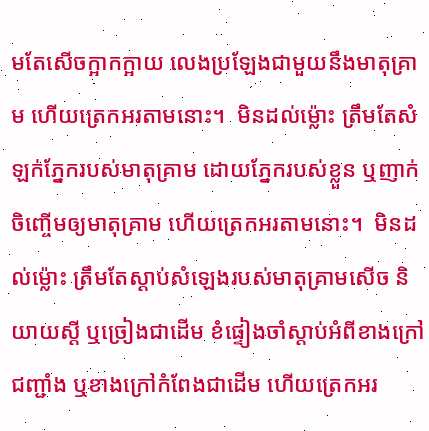មតែសើចក្អាកក្អាយ លេងប្រឡែងជាមួយនឹងមាតុគ្រាម ហើយត្រេកអរតាមនោះ។  មិនដល់ម្ល៉ោះ ត្រឹមតែសំឡក់ភ្នែករបស់មាតុគ្រាម ដោយភ្នែករបស់ខ្លួន ឬញាក់ចិញ្ចើមឲ្យមាតុគ្រាម ហើយត្រេកអរតាមនោះ។  មិនដល់ម្ល៉ោះ ត្រឹមតែស្តាប់សំឡេងរបស់មាតុគ្រាមសើច និយាយស្តី ឬច្រៀងជាដើម ខំផ្ទៀងចាំស្តាប់អំពីខាងក្រៅជញ្ជាំង ឬខាងក្រៅកំពែងជាដើម ហើយត្រេកអរ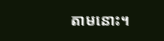តាមនោះ។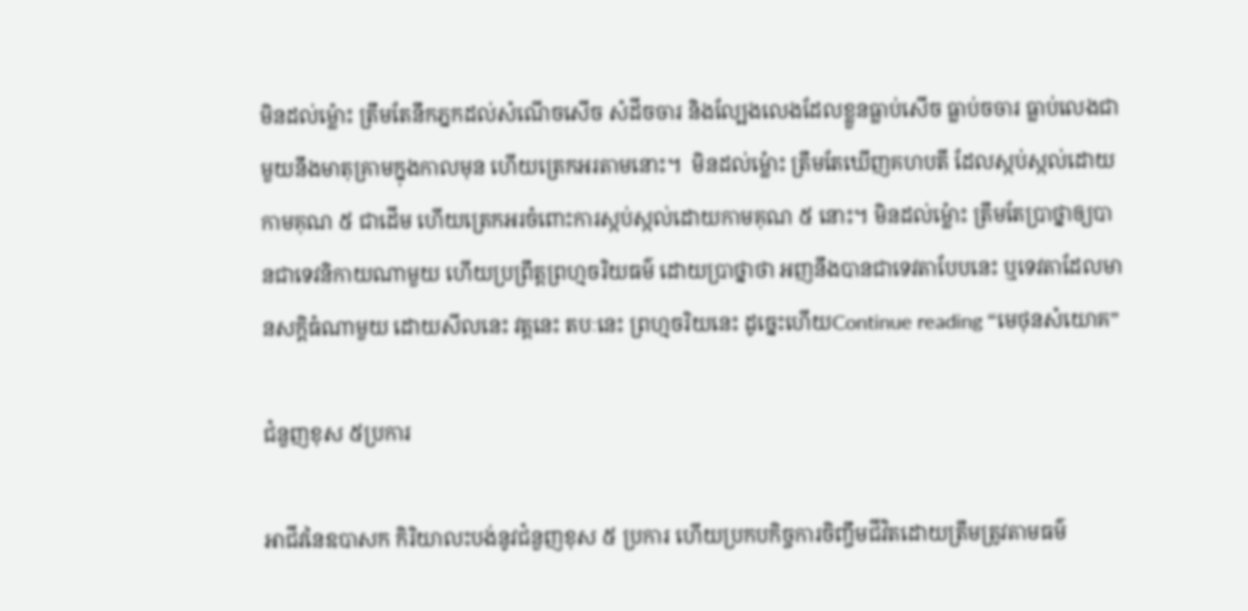មិនដល់ម្ល៉ោះ ត្រឹមតែនឹកភ្នកដល់សំណើចសើច សំដីចចារ និងល្បែងលេងដែលខ្លួនធ្លាប់សើច ធ្លាប់ចចារ ធ្លាប់លេងជាមួយនឹងមាតុគ្រាមក្នុងកាលមុន ហើយត្រេកអរតាមនោះ។  មិនដល់ម្ល៉ោះ ត្រឹមតែឃើញគហបតី ដែលស្កប់ស្កល់ដោយកាមគុណ ៥ ជាដើម ហើយត្រេកអរចំពោះការស្កប់ស្កល់ដោយកាមគុណ ៥ នោះ។ មិនដល់ម្ល៉ោះ ត្រឹមតែប្រាថ្នាឲ្យបានជាទេវនិកាយណាមួយ ហើយប្រព្រឹត្តព្រហ្មចរិយធម៌ ដោយប្រាថ្នាថា អញនឹងបានជាទេវតាបែបនេះ ឬទេវតាដែលមានសក្តិធំណាមួយ ដោយសីលនេះ វត្តនេះ តបៈនេះ ព្រហ្មចរិយនេះ ដូច្នេះហើយContinue reading “មេថុនសំយោគ”

ជំនួញខុស ៥ប្រការ

អាជីវនៃឧបាសក កិរិយាលះបង់នូវជំនួញខុស ៥ ប្រការ ហេីយប្រកបកិច្ចការចិញ្ចឹមជីវិតដោយត្រឹមត្រូវតាមធម៌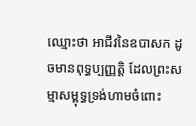ឈ្មោះថា អាជីវនៃឧបាសក ដូចមានពុទ្ធប្បញ្ញត្តិ ដែលព្រះសម្មាសម្ពុទ្ធទ្រង់ហាមចំពោះ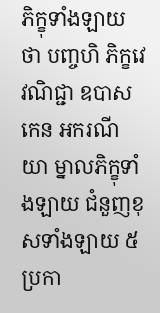ភិក្ខុទាំងឡាយថា បញ្ចហិ ភិក្ខវេ វណិជ្ជា ឧបាសកេន អករណីយា ម្នាលភិក្ខុទាំងឡាយ ជំនួញខុសទាំងឡាយ ៥ប្រកា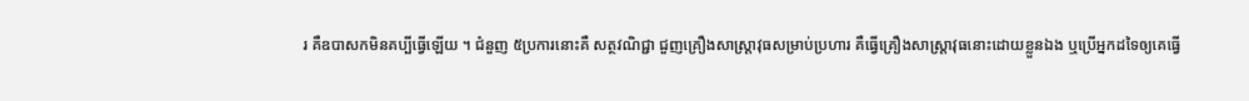រ គឺឧបាសកមិនគប្បីធ្វើឡើយ ។ ជំនួញ ៥ប្រការនោះគឺ សត្ថវណិជ្ជា ជួញគ្រឿងសាស្ត្រាវុធសម្រាប់ប្រហារ គឺធ្វើគ្រឿងសាស្ត្រាវុធនោះដោយខ្លួនឯង ឬប្រេីអ្នកដទៃឲ្យគេធ្វេី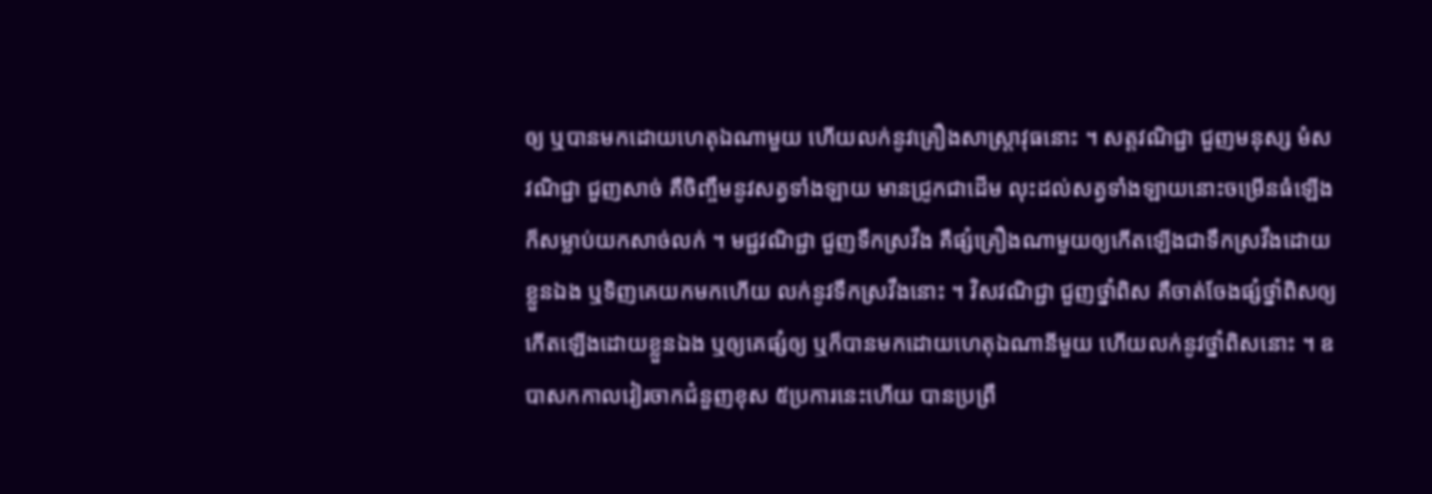ឲ្យ ឬបានមកដោយហេតុឯណាមួយ ហេីយលក់នូវគ្រឿងសាស្ត្រាវុធនោះ ។ សត្តវណិជ្ជា ជួញមនុស្ស មំសវណិជ្ជា ជួញសាច់ គឺចិញ្ចឹមនូវសត្វទាំងឡាយ មានជ្រូកជាដេីម លុះដល់សត្វទាំងឡាយនោះចម្រេីនធំឡេីង ក៏សម្លាប់យកសាច់លក់ ។ មជ្ជវណិជ្ជា ជួញទឹកស្រវឹង គឺផ្សំគ្រឿងណាមួយឲ្យកេីតឡេីងជាទឹកស្រវឹងដោយខ្លួនឯង ឬទិញគេយកមកហេីយ លក់នូវទឹកស្រវឹងនោះ ។ វិសវណិជ្ជា ជួញថ្នាំពិស គឺចាត់ចែងផ្សំថ្នាំពិសឲ្យកេីតឡេីងដោយខ្លួនឯង ឬឲ្យគេផ្សំឲ្យ ឬក៏បានមកដោយហេតុឯណានីមួយ ហេីយលក់នូវថ្នាំពិសនោះ ។ ឧបាសកកាលវៀរចាកជំនួញខុស ៥ប្រការនេះហើយ បានប្រព្រឹ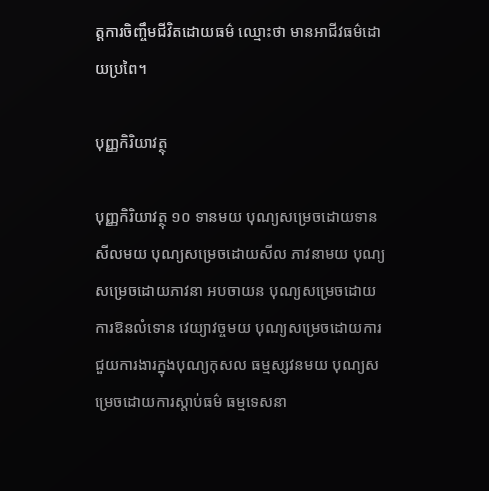ត្តការចិញ្ចឹមជីវិតដោយធម៌ ឈ្មោះថា មានអាជីវធម៌ដោយប្រពៃ។

បុញ្ញកិរិយាវត្ថុ

បុញ្ញកិរិយាវត្ថុ ១០ ទានមយ បុណ្យសម្រេចដោយទាន សីលមយ បុណ្យសម្រេចដោយសីល ភាវនាមយ បុណ្យសម្រេចដោយភាវនា អបចាយន បុណ្យសម្រេចដោយការឱនលំទោន វេយ្យាវច្ចមយ បុណ្យសម្រេចដោយការជួយការងារក្នុងបុណ្យកុសល ធម្មស្សវនមយ បុណ្យសម្រេចដោយការស្តាប់ធម៌ ធម្មទេសនា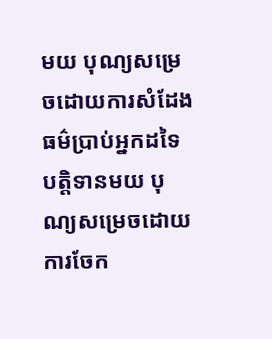មយ បុណ្យសម្រេចដោយការសំដែងធម៌ប្រាប់អ្នកដទៃ បត្តិទានមយ បុណ្យសម្រេចដោយការចែក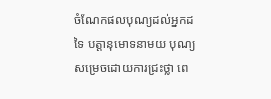ចំណែកផលបុណ្យដល់អ្នកដទៃ បត្តានុមោទនាមយ បុណ្យសម្រេចដោយការជ្រះថ្លា ពេ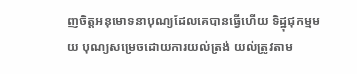ញចិត្តអនុមោទនាបុណ្យដែលគេបានធ្វើហើយ ទិដ្ឋុជុកម្មមយ បុណ្យសម្រេចដោយការយល់ត្រង់ យល់ត្រូវតាម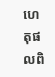ហេតុផលពិ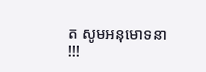ត សូមអនុមោទនា !!!